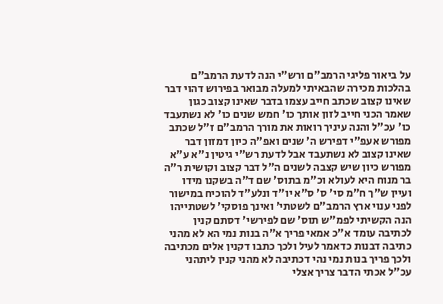על ביאור פליגי הרמב"ם ורש"י הנה לדעת הרמב"ם בהלכות מכירה שהבאיתי למעלה מבואר בפירוש דהוי דבר שאינו קצוב שכתב חייב עצמו בדבר שאינו קצוב כגון שאמר הכני חייב לזון אותך כו' חמש שנים כו' לא נשתעבד כו' עכ"ל והנה עיניך רואות את מורך הרמב"ם ז"ל שכתב מפורש אעפ"י דפירש ה' שנים ואפ"ה כיון דמזון דבר שאינו קצוב לא נשתעבד אבל לדעת רש"י גיטין נ"א ע"א מפורש כיון שיש קצבה לשנים ה"ל דבר קצוב וקושית ר"ה בר מנוח היא לעולא וכ"מ בתוס' שם ד"ה בשקנו מידו ועיין ש"ך ח"מ סי' ס' ס"א יו"ד ונלע"ד להוכיח במישור לפני ענוי ארץ הרמב"ם לשטתי' ואינך פוסקי' לשטתייהו הנה הקשיתי לפמ"ש תוס' שם לפירשי' דסתם קנין לכתיבה עומד א"כ אמאי פריך א"ה בנות נמי הא לא מהני כתיבה דבנות כדאמר לעיל ולכך כתבו דקנין אלים מכתיבה ולכך פריך בנות נמי נהי דכתיבה לא מהני קנין ליתהני עכ"ל אכתי הדבר צריך אצלי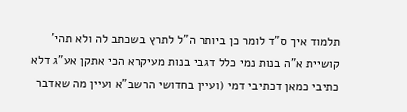תלמוד איך ס"ד לומר כן ביותר ה"ל לתרץ בשכתב לה ולא תהי' קושיית א"ה בנות נמי כלל דגבי בנות מעיקרא הכי אתקן אע"ג דלא כתיבי כמאן דכתיבי דמי (ועיין בחדושי הרשב"א ועיין מה שאדבר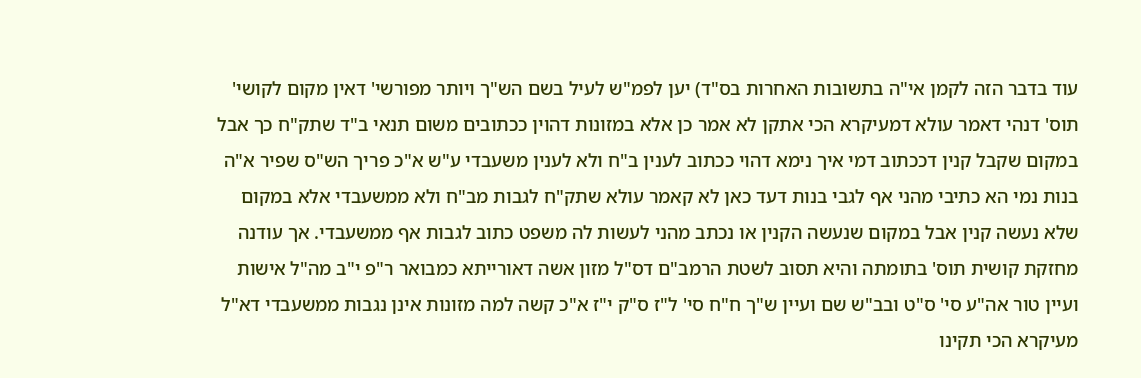עוד בדבר הזה לקמן אי"ה בתשובות האחרות בס"ד) יען לפמ"ש לעיל בשם הש"ך ויותר מפורשי' דאין מקום לקושי' תוס' דנהי דאמר עולא דמעיקרא הכי אתקן לא אמר כן אלא במזונות דהוין ככתובים משום תנאי ב"ד שתק"ח כך אבל במקום שקבל קנין דככתוב דמי איך נימא דהוי ככתוב לענין ב"ח ולא לענין משעבדי ע"ש א"כ פריך הש"ס שפיר א"ה בנות נמי הא כתיבי מהני אף לגבי בנות דעד כאן לא קאמר עולא שתק"ח לגבות מב"ח ולא ממשעבדי אלא במקום שלא נעשה קנין אבל במקום שנעשה הקנין או נכתב מהני לעשות לה משפט כתוב לגבות אף ממשעבדי. אך עודנה מחזקת קושית תוס' בתומתה והיא תסוב לשטת הרמב"ם דס"ל מזון אשה דאורייתא כמבואר ר"פ י"ב מה"ל אישות ועיין טור אה"ע סי' ס"ט ובב"ש שם ועיין ש"ך ח"ח סי' ל"ז ס"ק י"ז א"כ קשה למה מזונות אינן נגבות ממשעבדי דא"ל מעיקרא הכי תקינו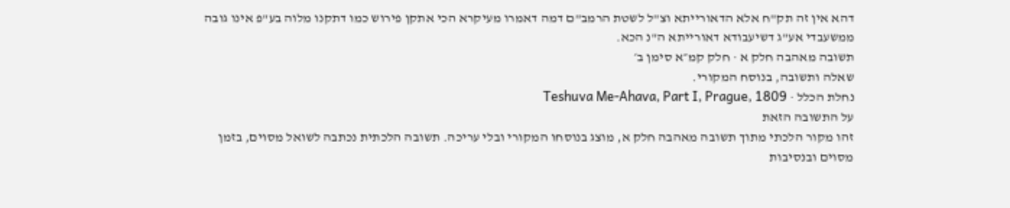דהא אין זה תק"ח אלא הדאורייתא וצ"ל לשטת הרמב"ם דמה דאמרו מעיקרא הכי אתקן פירוש כמו דתקנו מלוה בע"פ אינו גובה ממשעבדי אע"ג דשיעבודא דאורייתא ה"נ הכא.
תשובה מאהבה חלק א · חלק קמ״א סימן ב׳
שאלה ותשובה, בנוסח המקורי.
נחלת הכלל · Teshuva Me-Ahava, Part I, Prague, 1809
על התשובה הזאת
זהו מקור הלכתי מתוך תשובה מאהבה חלק א, מוצג בנוסחו המקורי ובלי עריכה. תשובה הלכתית נכתבה לשואל מסוים, בזמן מסוים ובנסיבות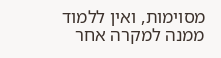מסוימות, ואין ללמוד ממנה למקרה אחר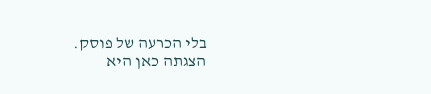בלי הכרעה של פוסק. הצגתה כאן היא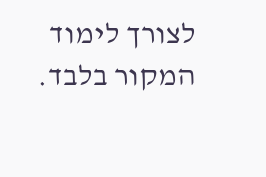לצורך לימוד המקור בלבד.